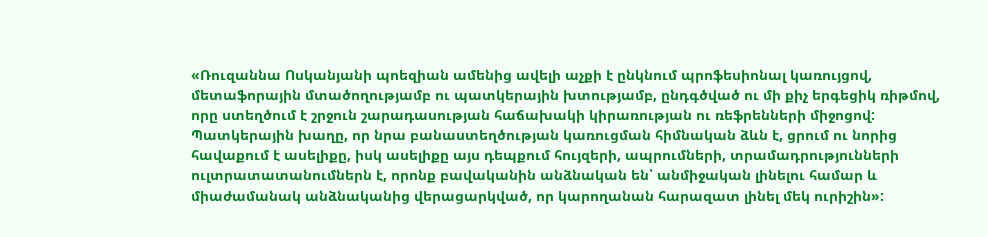«Ռուզաննա Ոսկանյանի պոեզիան ամենից ավելի աչքի է ընկնում պրոֆեսիոնալ կառույցով, մետաֆորային մտածողությամբ ու պատկերային խտությամբ, ընդգծված ու մի քիչ երգեցիկ ռիթմով, որը ստեղծում է շրջուն շարադասության հաճախակի կիրառության ու ռեֆրենների միջոցով: Պատկերային խաղը, որ նրա բանաստեղծության կառուցման հիմնական ձևն է, ցրում ու նորից հավաքում է ասելիքը, իսկ ասելիքը այս դեպքում հույզերի, ապրումների, տրամադրությունների ուլտրատատանումներն է, որոնք բավականին անձնական են՝ անմիջական լինելու համար և միաժամանակ անձնականից վերացարկված, որ կարողանան հարազատ լինել մեկ ուրիշին»: